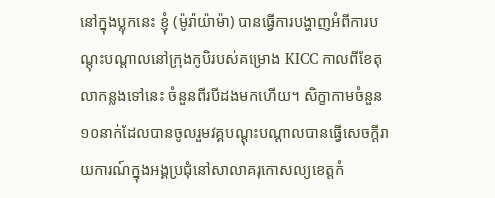នៅក្នុងប្លុកនេះ ខ្ញុំ (ម៉ូរ៉ាយ៉ាម៉ា) បានធ្វើការបង្ហាញអំពីការបណ្ដុះបណ្ដាលនៅក្រុងកូបិរបស់គម្រោង KICC កាលពីខែតុលាកន្លងទៅនេះ ចំនួនពីរបីដងមកហើយ។ សិក្ខាកាមចំនួន១០នាក់ដែលបានចូលរួមវគ្គបណ្ដុះបណ្ដាលបានធ្វើសេចក្ដីរាយការណ៍ក្នុងអង្គប្រជុំនៅសាលាគរុកោសល្យខេត្តកំ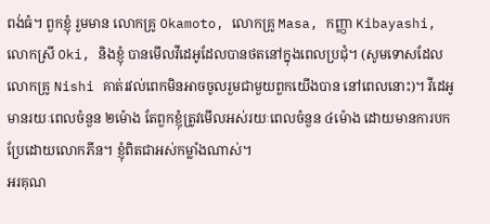ពង់ធំ។ ពួកខ្ញុំ រួមមាន លោកគ្រូ Okamoto, លោកគ្រូ Masa, កញ្ញា Kibayashi, លោកស្រី Oki, និងខ្ញុំ បានមើលវីដេអូដែលបានថតនៅក្នុងពេលប្រជុំ។ (សូមទោសដែលលោកគ្រូ Nishi គាត់រវល់ពេកមិនអាចចូលរួមជាមួយពួកយើងបាន នៅពេលនោះ)។ វីដេអូមានរយៈពេលចំនួន ២ម៉ោង តែពួកខ្ញុំត្រូវមើលអស់រយៈពេលចំនួន ៤ម៉ោង ដោយមានការបកប្រែដោយលោកភីន។ ខ្ញុំពិតជាអស់កម្លាំងណាស់។
អរគុណ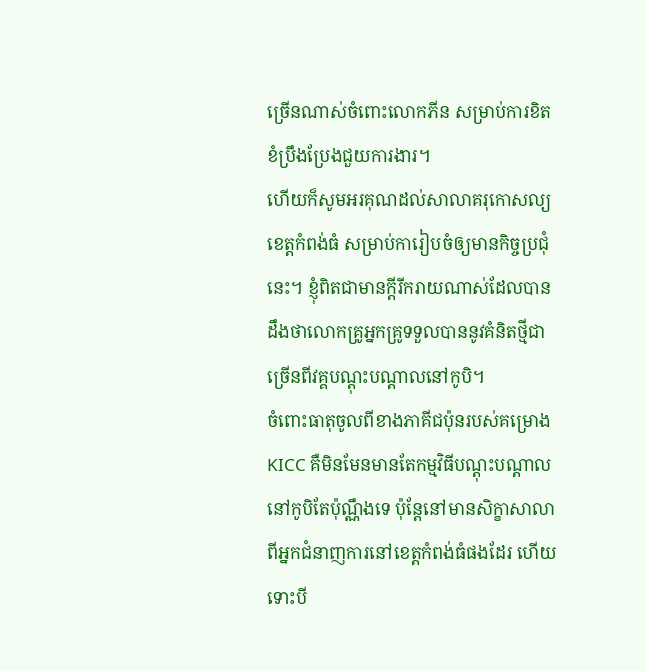ច្រើនណាស់ចំពោះលោកភីន សម្រាប់ការខិតខំប្រឹងប្រែងជួយការងារ។
ហើយក៏សូមអរគុណដល់សាលាគរុកោសល្យខេត្តកំពង់ធំ សម្រាប់ការៀបចំឲ្យមានកិច្ចប្រជុំនេះ។ ខ្ញុំពិតជាមានក្ដីរីករាយណាស់ដែលបានដឹងថាលោកគ្រូអ្នកគ្រូទទួលបាននូវគំនិតថ្មីជាច្រើនពីវគ្គបណ្ដុះបណ្ដាលនៅកូបិ។
ចំពោះធាតុចូលពីខាងភាគីជប៉ុនរបស់គម្រោង KICC គឺមិនមែនមានតែកម្មវិធីបណ្ដុះបណ្ដាលនៅកូបិតែប៉ុណ្ណឹងទេ ប៉ុន្តែនៅមានសិក្ខាសាលាពីអ្នកជំនាញការនៅខេត្តកំពង់ធំផងដែរ ហើយទោះបី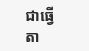ជាធ្វើតា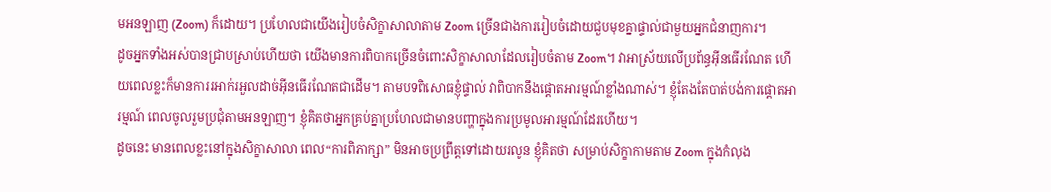មអនឡាញ (Zoom) ក៏ដោយ។ ប្រហែលជាយើងរៀបចំសិក្ខាសាលាតាម Zoom ច្រើនជាងការរៀបចំដោយជួបមុខគ្នាផ្ទាល់ជាមួយអ្នកជំនាញការ។
ដូចអ្នកទាំងអស់បានជ្រាបស្រាប់ហើយថា យើងមានការពិបាកច្រើនចំពោះសិក្ខាសាលាដែលរៀបចំតាម Zoom។ វាអាស្រ័យលើប្រព័ន្ធអ៊ីនធើរណែត ហើយពេលខ្លះក៏មានការរអាក់រអួលដាច់អ៊ីនធើរណែតជាដើម។ តាមបទពិសោធខ្ញុំផ្ទាល់ វាពិបាកនឹងផ្ដោតអារម្មណ៍ខ្លាំងណាស់។ ខ្ញុំតែងតែបាត់បង់ការផ្ដោតអារម្មណ៍ ពេលចូលរួមប្រជុំតាមអនឡាញ។ ខ្ញុំគិតថាអ្នកគ្រប់គ្នាប្រហែលជាមានបញ្ហាក្នុងការប្រមូលអារម្មណ៍ដែរហើយ។
ដូចនេះ មានពេលខ្លះនៅក្នុងសិក្ខាសាលា ពេល“ការពិភាក្សា” មិនអាចប្រព្រឹត្តទៅដោយរលូន ខ្ញុំគិតថា សម្រាប់សិក្ខាកាមតាម Zoom ក្នុងកំលុង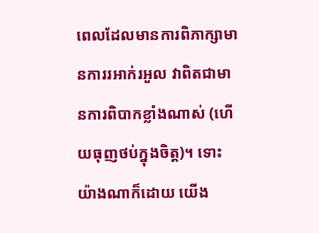ពេលដែលមានការពិភាក្សាមានការរអាក់រអួល វាពិតជាមានការពិបាកខ្លាំងណាស់ (ហើយធុញថប់ក្នុងចិត្ត)។ ទោះយ៉ាងណាក៏ដោយ យើង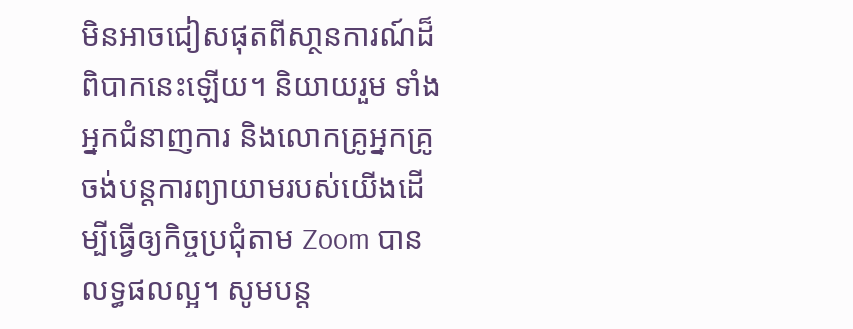មិនអាចជៀសផុតពីសា្ថនការណ៍ដ៏ពិបាកនេះឡើយ។ និយាយរួម ទាំងអ្នកជំនាញការ និងលោកគ្រូអ្នកគ្រូចង់បន្ដការព្យាយាមរបស់យើងដើម្បីធ្វើឲ្យកិច្ចប្រជុំតាម Zoom បានលទ្ធផលល្អ។ សូមបន្ត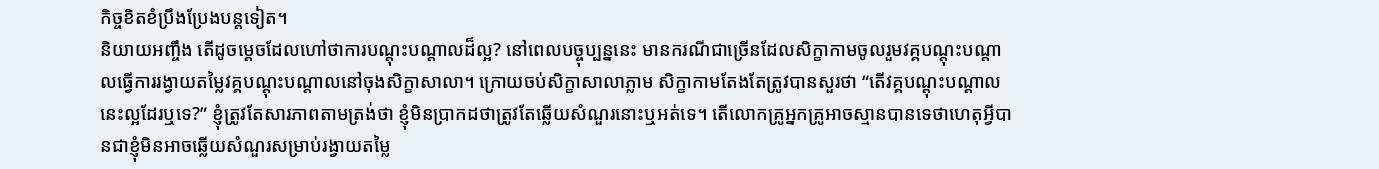កិច្ចខិតខំប្រឹងប្រែងបន្តទៀត។
និយាយអញ្ចឹង តើដូចម្ដេចដែលហៅថាការបណ្ដុះបណ្ដាលដ៏ល្អ? នៅពេលបច្ចុប្បន្ននេះ មានករណីជាច្រើនដែលសិក្ខាកាមចូលរួមវគ្គបណ្ដុះបណ្ដាលធ្វើការរង្វាយតម្លៃវគ្គបណ្ដុះបណ្ដាលនៅចុងសិក្ខាសាលា។ ក្រោយចប់សិក្ខាសាលាភ្លាម សិក្ខាកាមតែងតែត្រូវបានសួរថា “តើវគ្គបណ្ដុះបណ្ដាលនេះល្អដែរឬទេ?” ខ្ញុំត្រូវតែសារភាពតាមត្រង់ថា ខ្ញុំមិនប្រាកដថាត្រូវតែឆ្លើយសំណួរនោះឬអត់ទេ។ តើលោកគ្រូអ្នកគ្រូអាចស្មានបានទេថាហេតុអ្វីបានជាខ្ញុំមិនអាចឆ្លើយសំណួរសម្រាប់រង្វាយតម្លៃ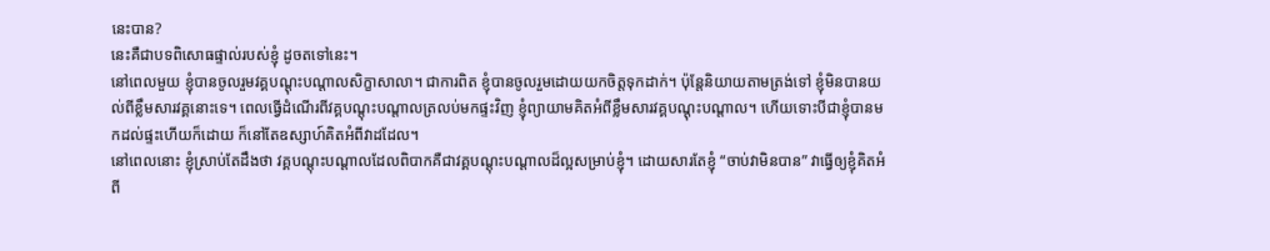នេះបាន?
នេះគឺជាបទពិសោធផ្ទាល់របស់ខ្ញុំ ដូចតទៅនេះ។
នៅពេលមួយ ខ្ញុំបានចូលរួមវគ្គបណ្ដុះបណ្ដាលសិក្ខាសាលា។ ជាការពិត ខ្ញុំបានចូលរួមដោយយកចិត្តទុកដាក់។ ប៉ុន្ដែនិយាយតាមត្រង់ទៅ ខ្ញុំមិនបានយល់ពីខ្លឹមសារវគ្គនោះទេ។ ពេលធ្វើដំណើរពីវគ្គបណ្ដុះបណ្ដាលត្រលប់មកផ្ទះវិញ ខ្ញុំព្យាយាមគិតអំពីខ្លឹមសារវគ្គបណ្ដុះបណ្ដាល។ ហើយទោះបីជាខ្ញុំបានមកដល់ផ្ទះហើយក៏ដោយ ក៏នៅតែឧស្សាហ៍គិតអំពីវាដដែល។
នៅពេលនោះ ខ្ញុំស្រាប់តែដឹងថា វគ្គបណ្ដុះបណ្ដាលដែលពិបាកគឺជាវគ្គបណ្ដុះបណ្ដាលដ៏ល្អសម្រាប់ខ្ញុំ។ ដោយសារតែខ្ញុំ “ចាប់វាមិនបាន” វាធ្វើឲ្យខ្ញុំគិតអំពី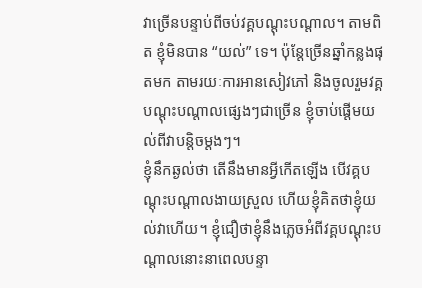វាច្រើនបន្ទាប់ពីចប់វគ្គបណ្ដុះបណ្ដាល។ តាមពិត ខ្ញុំមិនបាន “យល់” ទេ។ ប៉ុន្តែច្រើនឆ្នាំកន្លងផុតមក តាមរយៈការអានសៀវភៅ និងចូលរួមវគ្គបណ្ដុះបណ្ដាលផ្សេងៗជាច្រើន ខ្ញុំចាប់ផ្ដើមយល់ពីវាបន្តិចម្ដងៗ។
ខ្ញុំនឹកឆ្ងល់ថា តើនឹងមានអ្វីកើតឡើង បើវគ្គបណ្ដុះបណ្ដាលងាយស្រួល ហើយខ្ញុំគិតថាខ្ញុំយល់វាហើយ។ ខ្ញុំជឿថាខ្ញុំនឹងភ្លេចអំពីវគ្គបណ្ដុះបណ្ដាលនោះនាពេលបន្ទា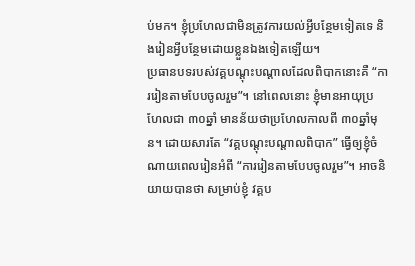ប់មក។ ខ្ញុំប្រហែលជាមិនត្រូវការយល់អ្វីបន្ថែមទៀតទេ និងរៀនអ្វីបន្ថែមដោយខ្លួនឯងទៀតឡើយ។
ប្រធានបទរបស់វគ្គបណ្ដុះបណ្ដាលដែលពិបាកនោះគឺ “ការរៀនតាមបែបចូលរួម”។ នៅពេលនោះ ខ្ញុំមានអាយុប្រហែលជា ៣០ឆ្នាំ មានន័យថាប្រហែលកាលពី ៣០ឆ្នាំមុន។ ដោយសារតែ “វគ្គបណ្ដុះបណ្ដាលពិបាក” ធ្វើឲ្យខ្ញុំចំណាយពេលរៀនអំពី “ការរៀនតាមបែបចូលរួម”។ អាចនិយាយបានថា សម្រាប់ខ្ញុំ វគ្គប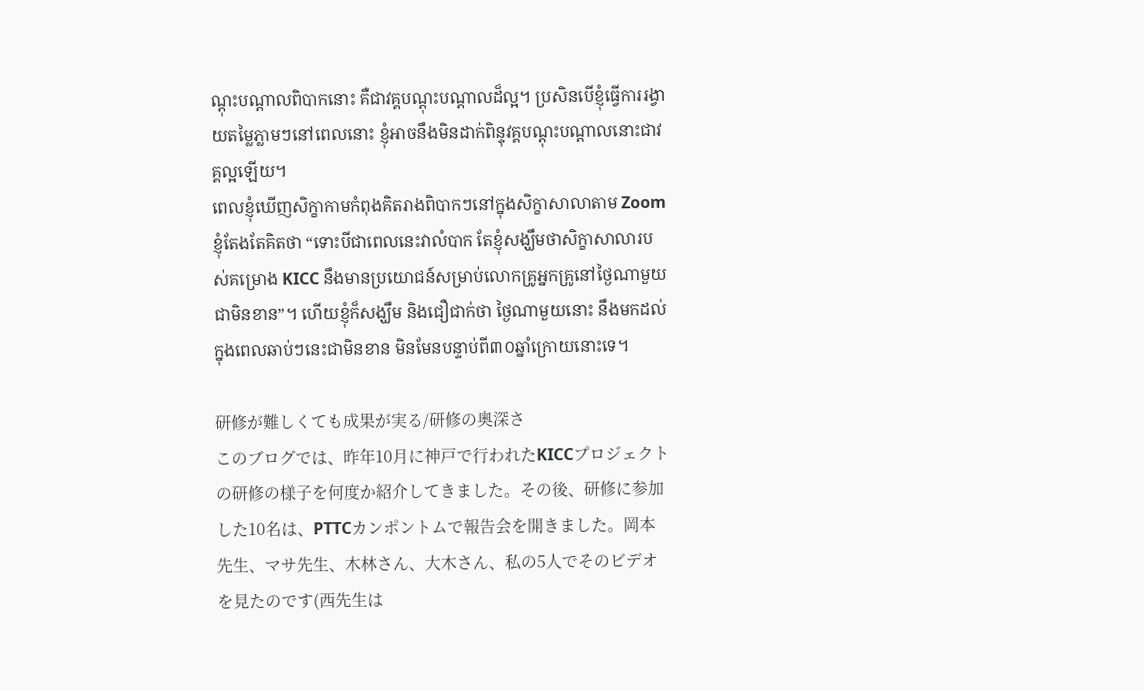ណ្ដុះបណ្ដាលពិបាកនោះ គឺជាវគ្គបណ្ដុះបណ្ដាលដ៏ល្អ។ ប្រសិនបើខ្ញុំធ្វើការរង្វាយតម្លៃភ្លាមៗនៅពេលនោះ ខ្ញុំអាចនឹងមិនដាក់ពិន្ទុវគ្គបណ្ដុះបណ្ដាលនោះជាវគ្គល្អឡើយ។
ពេលខ្ញុំឃើញសិក្ខាកាមកំពុងគិតរាងពិបាកៗនៅក្នុងសិក្ខាសាលាតាម Zoom ខ្ញុំតែងតែគិតថា “ទោះបីជាពេលនេះវាលំបាក តែខ្ញុំសង្ឃឹមថាសិក្ខាសាលារបស់គម្រោង KICC នឹងមានប្រយោជន៍សម្រាប់លោកគ្រូអ្នកគ្រូនៅថ្ងៃណាមួយជាមិនខាន”។ ហើយខ្ញុំក៏សង្ឃឹម និងជឿជាក់ថា ថ្ងៃណាមួយនោះ នឹងមកដល់ក្នុងពេលឆាប់ៗនេះជាមិនខាន មិនមែនបន្ទាប់ពី៣០ឆ្នាំក្រោយនោះទេ។

研修が難しくても成果が実る/研修の奥深さ
このブログでは、昨年10月に神戸で行われたKICCプロジェクトの研修の様子を何度か紹介してきました。その後、研修に参加した10名は、PTTCカンポントムで報告会を開きました。岡本先生、マサ先生、木林さん、大木さん、私の5人でそのビデオを見たのです(西先生は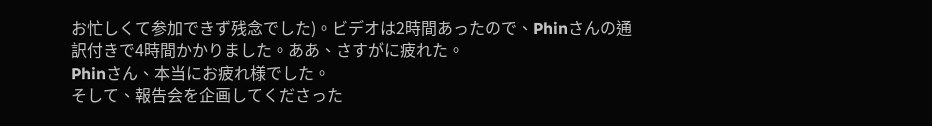お忙しくて参加できず残念でした)。ビデオは2時間あったので、Phinさんの通訳付きで4時間かかりました。ああ、さすがに疲れた。
Phinさん、本当にお疲れ様でした。
そして、報告会を企画してくださった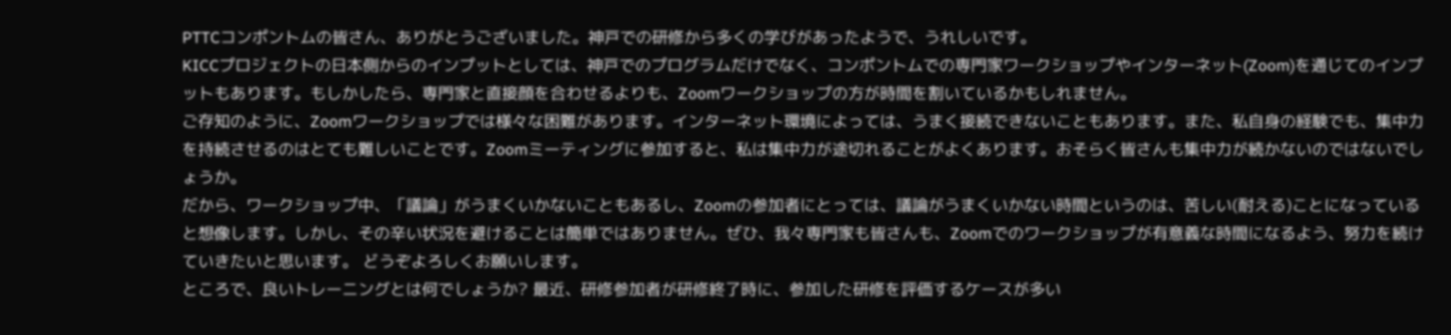PTTCコンポントムの皆さん、ありがとうございました。神戸での研修から多くの学びがあったようで、うれしいです。
KICCプロジェクトの日本側からのインプットとしては、神戸でのプログラムだけでなく、コンポントムでの専門家ワークショップやインターネット(Zoom)を通じてのインプットもあります。もしかしたら、専門家と直接顔を合わせるよりも、Zoomワークショップの方が時間を割いているかもしれません。
ご存知のように、Zoomワークショップでは様々な困難があります。インターネット環境によっては、うまく接続できないこともあります。また、私自身の経験でも、集中力を持続させるのはとても難しいことです。Zoomミーティングに参加すると、私は集中力が途切れることがよくあります。おそらく皆さんも集中力が続かないのではないでしょうか。
だから、ワークショップ中、「議論」がうまくいかないこともあるし、Zoomの参加者にとっては、議論がうまくいかない時間というのは、苦しい(耐える)ことになっていると想像します。しかし、その辛い状況を避けることは簡単ではありません。ぜひ、我々専門家も皆さんも、Zoomでのワークショップが有意義な時間になるよう、努力を続けていきたいと思います。 どうぞよろしくお願いします。
ところで、良いトレーニングとは何でしょうか? 最近、研修参加者が研修終了時に、参加した研修を評価するケースが多い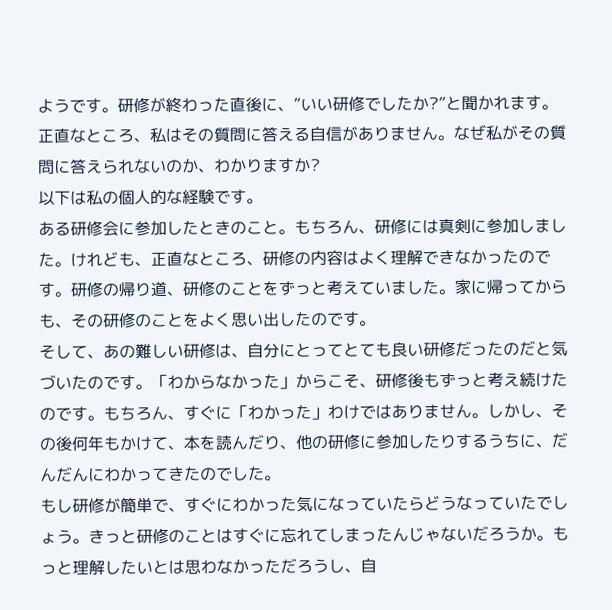ようです。研修が終わった直後に、”いい研修でしたか?”と聞かれます。 正直なところ、私はその質問に答える自信がありません。なぜ私がその質問に答えられないのか、わかりますか?
以下は私の個人的な経験です。
ある研修会に参加したときのこと。もちろん、研修には真剣に参加しました。けれども、正直なところ、研修の内容はよく理解できなかったのです。研修の帰り道、研修のことをずっと考えていました。家に帰ってからも、その研修のことをよく思い出したのです。
そして、あの難しい研修は、自分にとってとても良い研修だったのだと気づいたのです。「わからなかった」からこそ、研修後もずっと考え続けたのです。もちろん、すぐに「わかった」わけではありません。しかし、その後何年もかけて、本を読んだり、他の研修に参加したりするうちに、だんだんにわかってきたのでした。
もし研修が簡単で、すぐにわかった気になっていたらどうなっていたでしょう。きっと研修のことはすぐに忘れてしまったんじゃないだろうか。もっと理解したいとは思わなかっただろうし、自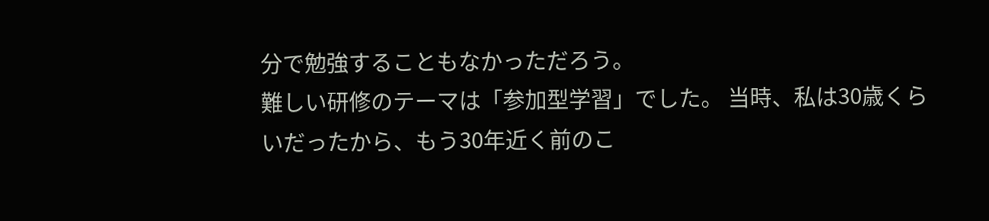分で勉強することもなかっただろう。
難しい研修のテーマは「参加型学習」でした。 当時、私は30歳くらいだったから、もう30年近く前のこ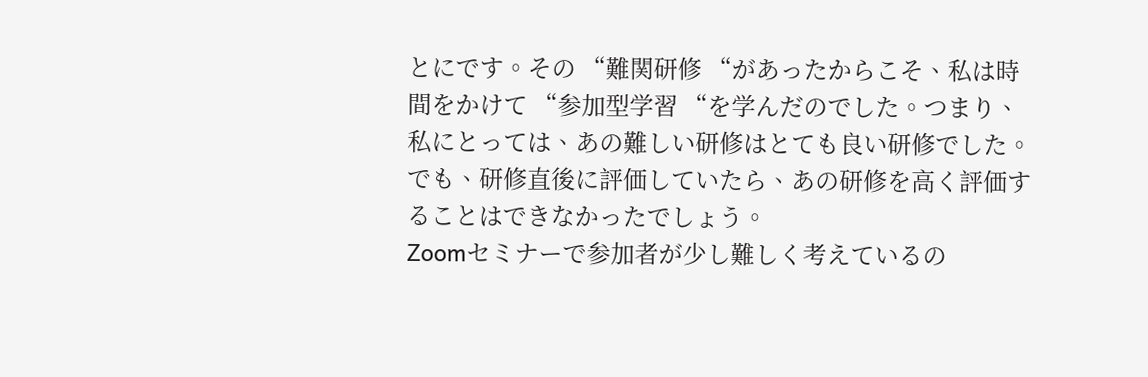とにです。その “難関研修 “があったからこそ、私は時間をかけて “参加型学習 “を学んだのでした。つまり、私にとっては、あの難しい研修はとても良い研修でした。でも、研修直後に評価していたら、あの研修を高く評価することはできなかったでしょう。
Zoomセミナーで参加者が少し難しく考えているの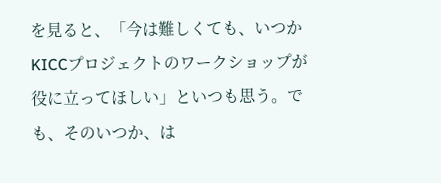を見ると、「今は難しくても、いつかKICCプロジェクトのワークショップが役に立ってほしい」といつも思う。でも、そのいつか、は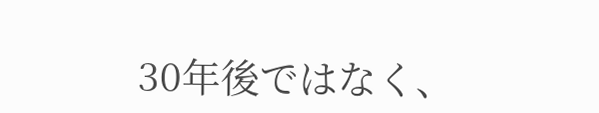30年後ではなく、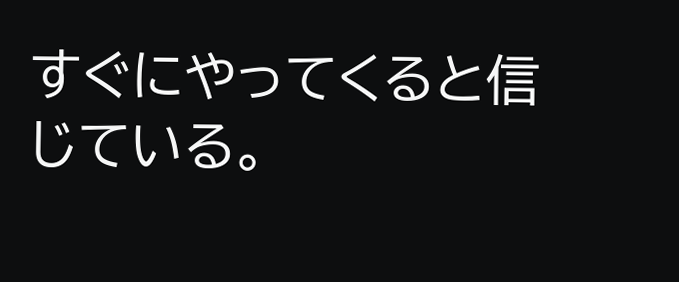すぐにやってくると信じている。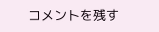コメントを残す